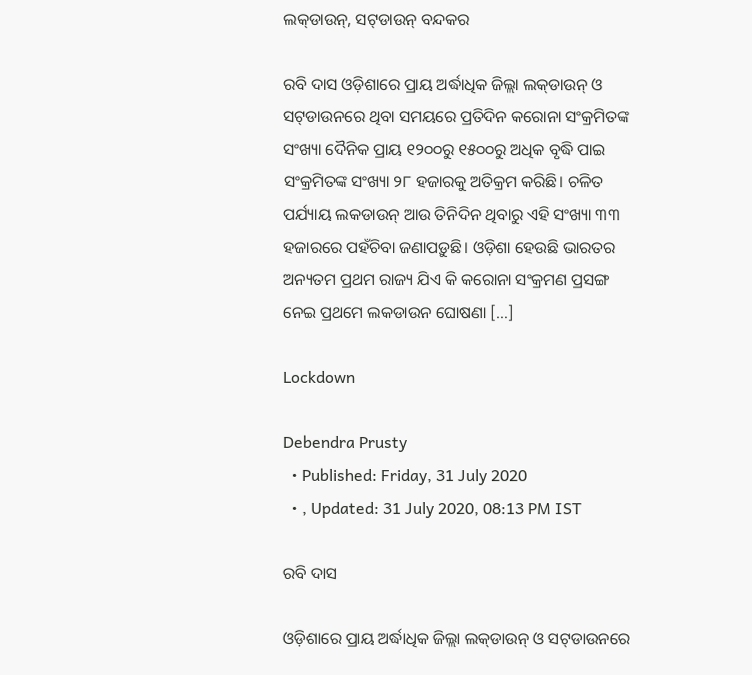ଲକ୍‌ଡାଉନ୍‌, ସଟ୍‌ଡାଉନ୍ ବନ୍ଦକର

ରବି ଦାସ ଓଡ଼ିଶାରେ ପ୍ରାୟ ଅର୍ଦ୍ଧାଧିକ ଜିଲ୍ଲା ଲକ୍‌ଡାଉନ୍ ଓ ସଟ୍‌ଡାଉନରେ ଥିବା ସମୟରେ ପ୍ରତିଦିନ କରୋନା ସଂକ୍ରମିତଙ୍କ ସଂଖ୍ୟା ଦୈନିକ ପ୍ରାୟ ୧୨୦୦ରୁ ୧୫୦୦ରୁ ଅଧିକ ବୃଦ୍ଧି ପାଇ ସଂକ୍ରମିତଙ୍କ ସଂଖ୍ୟା ୨୮ ହଜାରକୁ ଅତିକ୍ରମ କରିଛି। ଚଳିତ ପର୍ଯ୍ୟାୟ ଲକଡାଉନ୍ ଆଉ ତିନିଦିନ ଥିବାରୁ ଏହି ସଂଖ୍ୟା ୩୩ ହଜାରରେ ପହଁଚିବା ଜଣାପଡ଼ୁଛି। ଓଡ଼ିଶା ହେଉଛି ଭାରତର ଅନ୍ୟତମ ପ୍ରଥମ ରାଜ୍ୟ ଯିଏ କି କରୋନା ସଂକ୍ରମଣ ପ୍ରସଙ୍ଗ ନେଇ ପ୍ରଥମେ ଲକଡାଉନ ଘୋଷଣା […]

Lockdown

Debendra Prusty
  • Published: Friday, 31 July 2020
  • , Updated: 31 July 2020, 08:13 PM IST

ରବି ଦାସ

ଓଡ଼ିଶାରେ ପ୍ରାୟ ଅର୍ଦ୍ଧାଧିକ ଜିଲ୍ଲା ଲକ୍‌ଡାଉନ୍ ଓ ସଟ୍‌ଡାଉନରେ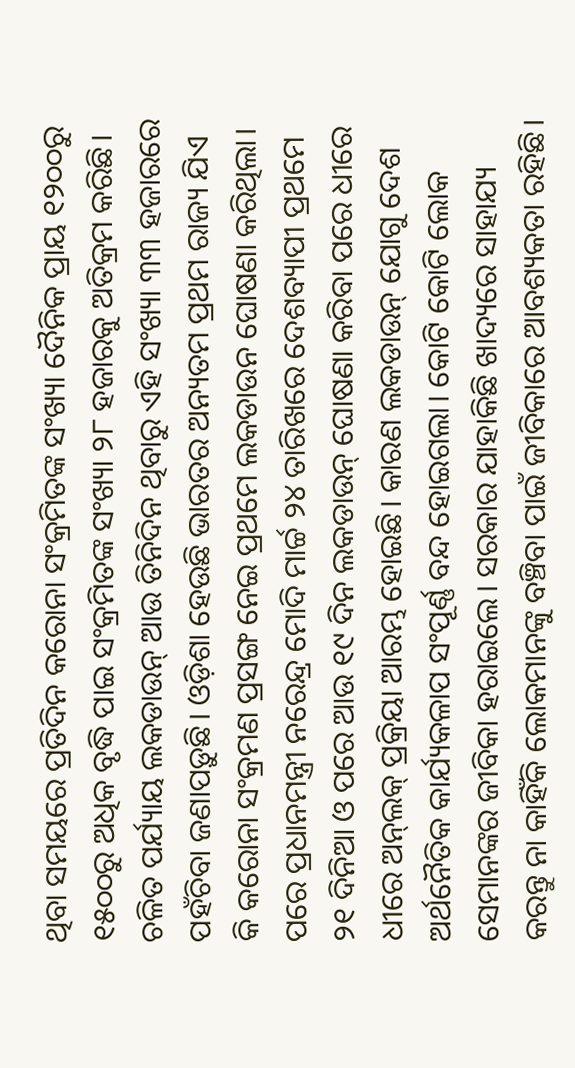ଥିବା ସମୟରେ ପ୍ରତିଦିନ କରୋନା ସଂକ୍ରମିତଙ୍କ ସଂଖ୍ୟା ଦୈନିକ ପ୍ରାୟ ୧୨୦୦ରୁ ୧୫୦୦ରୁ ଅଧିକ ବୃଦ୍ଧି ପାଇ ସଂକ୍ରମିତଙ୍କ ସଂଖ୍ୟା ୨୮ ହଜାରକୁ ଅତିକ୍ରମ କରିଛି। ଚଳିତ ପର୍ଯ୍ୟାୟ ଲକଡାଉନ୍ ଆଉ ତିନିଦିନ ଥିବାରୁ ଏହି ସଂଖ୍ୟା ୩୩ ହଜାରରେ ପହଁଚିବା ଜଣାପଡ଼ୁଛି। ଓଡ଼ିଶା ହେଉଛି ଭାରତର ଅନ୍ୟତମ ପ୍ରଥମ ରାଜ୍ୟ ଯିଏ କି କରୋନା ସଂକ୍ରମଣ ପ୍ରସଙ୍ଗ ନେଇ ପ୍ରଥମେ ଲକଡାଉନ ଘୋଷଣା କରିଥିଲା। ପରେ ପ୍ରଧାନମନ୍ତ୍ରୀ ନରେନ୍ଦ୍ର ମୋଦି ମାର୍ଚ୍ଚ ୨୪ ତାରିଖରେ ଦେଶବ୍ୟାପୀ ପ୍ରଥମେ ୨୧ ଦିନିଆ ଓ ପରେ ଆଉ ୧୯ ଦିନ ଲକଡାଉନ୍ ଘୋଷଣା କରିବା ପରେ ଧୀରେ ଧୀରେ ଅନ୍‌ଲକ୍ ପ୍ରକ୍ରିୟା ଆରମ୍ଭ ହୋଇଛି। କାରଣ ଲକଡାଉନ୍ ଯୋଗୁ ଦେଶ ଅର୍ଥନୈତିକ କାର୍ଯ୍ୟକଳାପ ସଂପୂର୍ଣ୍ଣ ବନ୍ଦ ହୋଇଗଲା। କୋଟି କୋଟି ଲୋକ ସେମାନଙ୍କର ଜୀବିକା ହରାଇଲେ। ସରକାର ଯାହାକିଛି ଖାଦ୍ୟରେ ସାହାଯ୍ୟ କରନ୍ତୁ ନା କାହିଁକି ଲୋକମାନଙ୍କୁ ବଞ୍ଚିବା ପାଇଁ ଜୀବିକାରେ ଆବଶ୍ୟକତା ରହିଛି।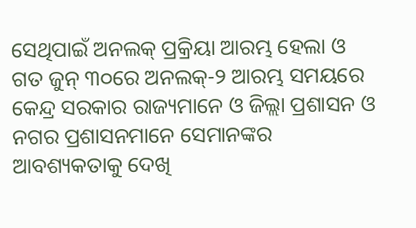ସେଥିପାଇଁ ଅନଲକ୍ ପ୍ରକ୍ରିୟା ଆରମ୍ଭ ହେଲା ଓ ଗତ ଜୁନ୍ ୩୦ରେ ଅନଲକ୍‌-୨ ଆରମ୍ଭ ସମୟରେ କେନ୍ଦ୍ର ସରକାର ରାଜ୍ୟମାନେ ଓ ଜିଲ୍ଲା ପ୍ରଶାସନ ଓ ନଗର ପ୍ରଶାସନମାନେ ସେମାନଙ୍କର ଆବଶ୍ୟକତାକୁ ଦେଖି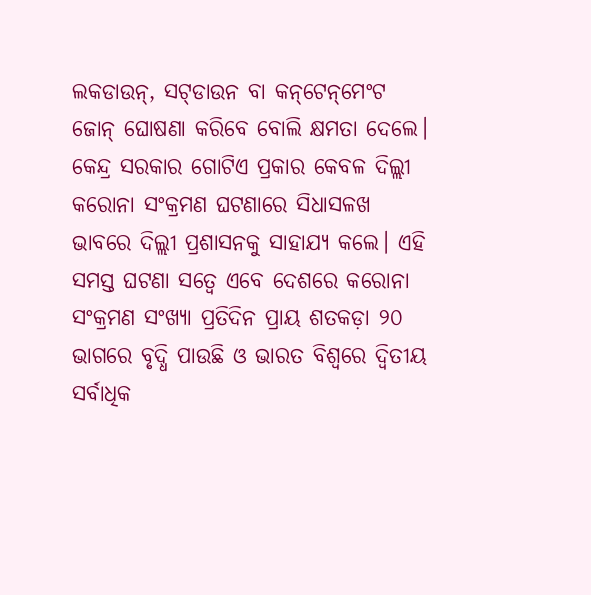ଲକଡାଉନ୍‌, ସଟ୍‌ଡାଉନ ବା କନ୍‌ଟେନ୍‌ମେଂଟ ଜୋନ୍ ଘୋଷଣା କରିବେ ବୋଲି କ୍ଷମତା ଦେଲେ। କେନ୍ଦ୍ର ସରକାର ଗୋଟିଏ ପ୍ରକାର କେବଳ ଦିଲ୍ଲୀ କରୋନା ସଂକ୍ରମଣ ଘଟଣାରେ ସିଧାସଳଖ ଭାବରେ ଦିଲ୍ଲୀ ପ୍ରଶାସନକୁ ସାହାଯ୍ୟ କଲେ। ଏହି ସମସ୍ତ ଘଟଣା ସତ୍ୱେ ଏବେ ଦେଶରେ କରୋନା ସଂକ୍ରମଣ ସଂଖ୍ୟା ପ୍ରତିଦିନ ପ୍ରାୟ ଶତକଡ଼ା ୨୦ ଭାଗରେ ବୃଦ୍ଧି ପାଉଛି ଓ ଭାରତ ବିଶ୍ୱରେ ଦ୍ୱିତୀୟ ସର୍ବାଧିକ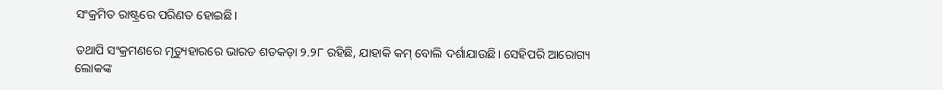ସଂକ୍ରମିତ ରାଷ୍ଟ୍ରରେ ପରିଣତ ହୋଇଛି।

ତଥାପି ସଂକ୍ରମଣରେ ମୃତ୍ୟୁହାରରେ ଭାରତ ଶତକଡ଼ା ୨.୨୮ ରହିଛି, ଯାହାକି କମ୍ ବୋଲି ଦର୍ଶାଯାଉଛି। ସେହିପରି ଆରୋଗ୍ୟ ଲୋକଙ୍କ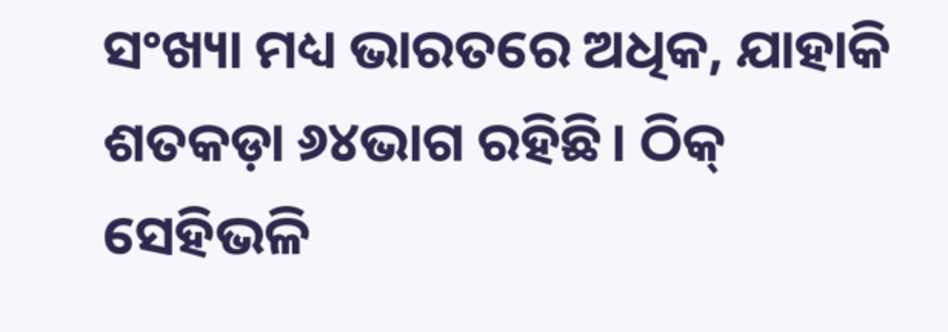ସଂଖ୍ୟା ମଧ୍ୟ ଭାରତରେ ଅଧିକ, ଯାହାକି ଶତକଡ଼ା ୬୪ଭାଗ ରହିଛି। ଠିକ୍ ସେହିଭଳି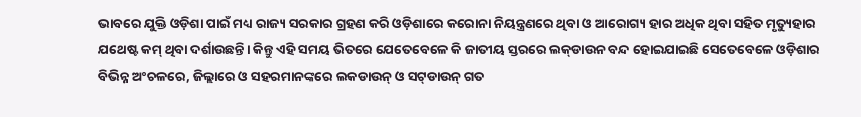ଭାବରେ ଯୁକ୍ତି ଓଡ଼ିଶା ପାଇଁ ମଧ୍ୟ ରାଜ୍ୟ ସରକାର ଗ୍ରହଣ କରି ଓଡ଼ିଶାରେ କରୋନା ନିୟନ୍ତ୍ରଣରେ ଥିବା ଓ ଆରୋଗ୍ୟ ହାର ଅଧିକ ଥିବା ସହିତ ମୃତ୍ୟୁହାର ଯଥେଷ୍ଟ କମ୍ ଥିବା ଦର୍ଶାଉଛନ୍ତି। କିନ୍ତୁ ଏହି ସମୟ ଭିତରେ ଯେତେବେଳେ କି ଜାତୀୟ ସ୍ତରରେ ଲକ୍‌ଡାଉନ ବନ୍ଦ ହୋଇଯାଇଛି ସେତେବେଳେ ଓଡ଼ିଶାର ବିଭିନ୍ନ ଅଂଚଳରେ, ଜିଲ୍ଲାରେ ଓ ସହରମାନଙ୍କରେ ଲକଡାଉନ୍ ଓ ସଟ୍‌ଡାଉନ୍ ଗତ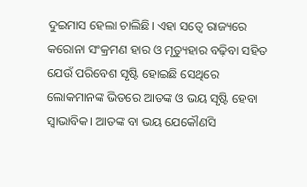ଦୁଇମାସ ହେଲା ଚାଲିଛି। ଏହା ସତ୍ୱେ ରାଜ୍ୟରେ କରୋନା ସଂକ୍ରମଣ ହାର ଓ ମୃତ୍ୟୁହାର ବଢ଼ିବା ସହିତ ଯେଉଁ ପରିବେଶ ସୃଷ୍ଟି ହୋଇଛି ସେଥିରେ ଲୋକମାନଙ୍କ ଭିତରେ ଆତଙ୍କ ଓ ଭୟ ସୃଷ୍ଟି ହେବା ସ୍ୱାଭାବିକ। ଆତଙ୍କ ବା ଭୟ ଯେକୌଣସି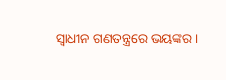ସ୍ୱାଧୀନ ଗଣତନ୍ତ୍ରରେ ଭୟଙ୍କର।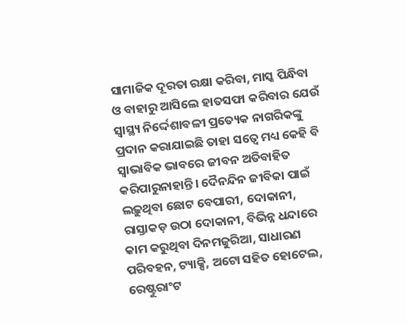ସାମାଜିକ ଦୂରତା ରକ୍ଷା କରିବା, ମାସ୍କ ପିନ୍ଧିବା ଓ ବାହାରୁ ଆସିଲେ ହାତସଫା କରିବାର ଯେଉଁ ସ୍ୱାସ୍ଥ୍ୟ ନିର୍ଦ୍ଦେଶାବଳୀ ପ୍ରତ୍ୟେକ ନାଗରିକଙ୍କୁ ପ୍ରଦାନ କରାଯାଇଛି ତାହା ସତ୍ୱେ ମଧ୍ୟ କେହି ବି ସ୍ୱାଭାବିକ ଭାବରେ ଜୀବନ ଅତିବାହିତ କରିପାରୁନାହାନ୍ତି। ଦୈନନ୍ଦିନ ଜୀବିକା ପାଇଁ ଲଢ଼ୁଥିବା ଛୋଟ ବେପାରୀ, ଦୋକାନୀ, ରାସ୍ତାକଡ଼ ଉଠା ଦୋକାନୀ, ବିଭିନ୍ନ ଧନ୍ଦାରେ କାମ କରୁଥିବା ଦିନମଜୁରିଆ, ସାଧାରଣ ପରିବହନ, ଟ୍ୟାକ୍ସି, ଅଟୋ ସହିତ ହୋଟେଲ, ରେଷ୍ଟୁରାଂଟ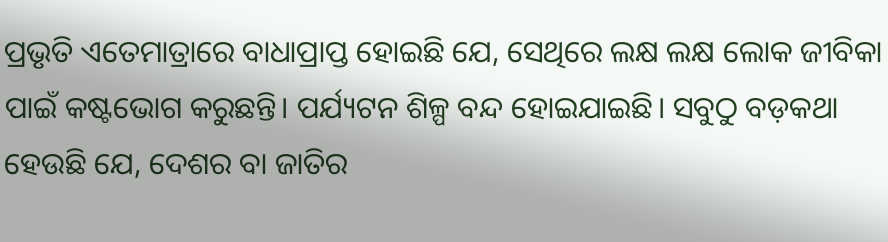ପ୍ରଭୃତି ଏତେମାତ୍ରାରେ ବାଧାପ୍ରାପ୍ତ ହୋଇଛି ଯେ, ସେଥିରେ ଲକ୍ଷ ଲକ୍ଷ ଲୋକ ଜୀବିକା ପାଇଁ କଷ୍ଟଭୋଗ କରୁଛନ୍ତି। ପର୍ଯ୍ୟଟନ ଶିଳ୍ପ ବନ୍ଦ ହୋଇଯାଇଛି। ସବୁଠୁ ବଡ଼କଥା ହେଉଛି ଯେ, ଦେଶର ବା ଜାତିର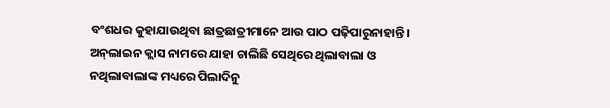ବଂଶଧର କୁହାଯାଉଥିବା ଛାତ୍ରଛାତ୍ରୀମାନେ ଆଉ ପାଠ ପଢ଼ିପାରୁନାହାନ୍ତି। ଅନ୍‌ଲାଇନ କ୍ଲାସ ନାମରେ ଯାହା ଚାଲିଛି ସେଥିରେ ଥିଲାବାଲା ଓ ନଥିଲାବାଲାଙ୍କ ମଧ୍ୟରେ ପିଲାଦିନୁ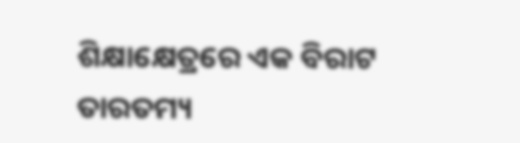ଶିକ୍ଷାକ୍ଷେତ୍ରରେ ଏକ ବିରାଟ ତାରତମ୍ୟ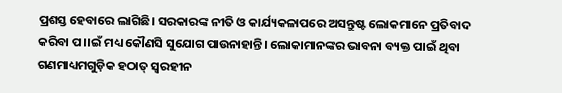ପ୍ରଶସ୍ତ ହେବାରେ ଲାଗିଛି। ସରକାରଙ୍କ ନୀତି ଓ କାର୍ଯ୍ୟକଳାପରେ ଅସନ୍ତୁଷ୍ଟ ଲୋକମାନେ ପ୍ରତିବାଦ କରିବା ପ।।ଇଁ ମଧ୍ୟ କୌଣସି ସୁଯୋଗ ପାଉନାହାନ୍ତି। ଲୋକାମାନଙ୍କର ଭାବନା ବ୍ୟକ୍ତ ପାଇଁ ଥିବା ଗଣମାଧ୍ୟମଗୁଡ଼ିକ ହଠାତ୍ ସ୍ୱରହୀନ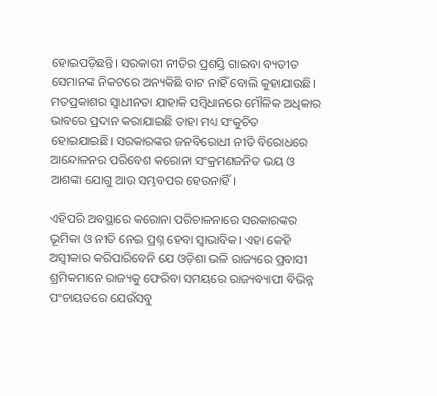ହୋଇପଡ଼ିଛନ୍ତି। ସରକାରୀ ନୀତିର ପ୍ରଶସ୍ତି ଗାଇବା ବ୍ୟତୀତ ସେମାନଙ୍କ ନିକଟରେ ଅନ୍ୟକିଛି ବାଟ ନାହିଁ ବୋଲି କୁହାଯାଉଛି। ମତପ୍ରକାଶର ସ୍ୱାଧୀନତା ଯାହାକି ସମ୍ବିଧାନରେ ମୌଳିକ ଅଧିକାର ଭାବରେ ପ୍ରଦାନ କରାଯାଇଛି ତାହା ମଧ୍ୟ ସଂକୁଚିତ ହୋଇଯାଇଛି। ସରକାରଙ୍କର ଜନବିରୋଧୀ ନୀତି ବିରୋଧରେ ଆନ୍ଦୋଳନର ପରିବେଶ କରୋନା ସଂକ୍ରମଣଜନିତ ଭୟ ଓ ଆଶଙ୍କା ଯୋଗୁ ଆଉ ସମ୍ଭବପର ହେଉନାହିଁ।

ଏହିପରି ଅବସ୍ଥାରେ କରୋନା ପରିଚାଳନାରେ ସରକାରଙ୍କର ଭୂମିକା ଓ ନୀତି ନେଇ ପ୍ରଶ୍ନ ହେବା ସ୍ୱାଭାବିକ। ଏହା କେହି ଅସ୍ୱୀକାର କରିପାରିବେନି ଯେ ଓଡ଼ିଶା ଭଳି ରାଜ୍ୟରେ ପ୍ରବାସୀ ଶ୍ରମିକମାନେ ରାଜ୍ୟକୁ ଫେରିବା ସମୟରେ ରାଜ୍ୟବ୍ୟାପୀ ବିଭିନ୍ନ ପଂଚାୟତରେ ଯେଉଁସବୁ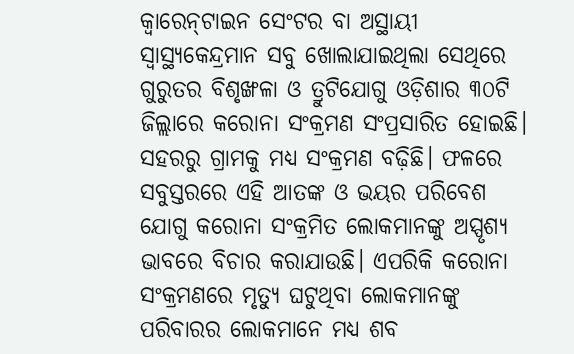କ୍ୱାରେନ୍‌ଟାଇନ ସେଂଟର ବା ଅସ୍ଥାୟୀ ସ୍ୱାସ୍ଥ୍ୟକେନ୍ଦ୍ରମାନ ସବୁ ଖୋଲାଯାଇଥିଲା ସେଥିରେ ଗୁରୁତର ବିଶୃଙ୍ଖଳା ଓ ତ୍ରୁଟିଯୋଗୁ ଓଡ଼ିଶାର ୩୦ଟି ଜିଲ୍ଲାରେ କରୋନା ସଂକ୍ରମଣ ସଂପ୍ରସାରିତ ହୋଇଛି। ସହରରୁ ଗ୍ରାମକୁ ମଧ୍ୟ ସଂକ୍ରମଣ ବଢ଼ିଛି। ଫଳରେ ସବୁସ୍ତରରେ ଏହି ଆତଙ୍କ ଓ ଭୟର ପରିବେଶ ଯୋଗୁ କରୋନା ସଂକ୍ରମିତ ଲୋକମାନଙ୍କୁ ଅସ୍ପୃଶ୍ୟ ଭାବରେ ବିଚାର କରାଯାଉଛି। ଏପରିକି କରୋନା ସଂକ୍ରମଣରେ ମୃତ୍ୟୁ ଘଟୁଥିବା ଲୋକମାନଙ୍କୁ ପରିବାରର ଲୋକମାନେ ମଧ୍ୟ ଶବ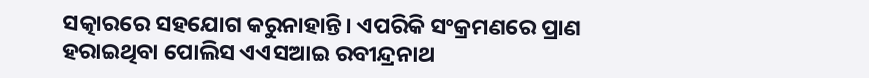ସତ୍କାରରେ ସହଯୋଗ କରୁନାହାନ୍ତି। ଏପରିକି ସଂକ୍ରମଣରେ ପ୍ରାଣ ହରାଇଥିବା ପୋଲିସ ଏଏସଆଇ ରବୀନ୍ଦ୍ରନାଥ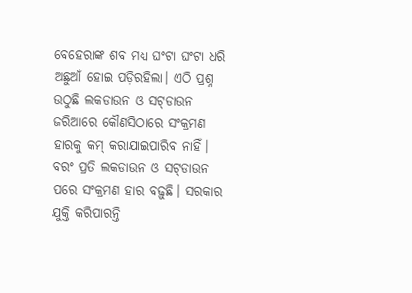ବେହେରାଙ୍କ ଶବ ମଧ୍ୟ ଘଂଟା ଘଂଟା ଧରି ଅଛୁଆଁ ହୋଇ ପଡ଼ିରହିଲା। ଏଠି ପ୍ରଶ୍ନ ଉଠୁଛି ଲକଡାଉନ ଓ ସଟ୍‌ଡାଉନ ଜରିଆରେ କୌଣସିଠାରେ ସଂକ୍ରମଣ ହାରକୁ କମ୍ କରାଯାଇପାରିବ ନାହିଁ। ବରଂ ପ୍ରତି ଲକଡାଉନ ଓ ସଟ୍‌ଡାଉନ ପରେ ସଂକ୍ରମଣ ହାର ବଢ଼ୁଛି। ସରକାର ଯୁକ୍ତି କରିପାରନ୍ତି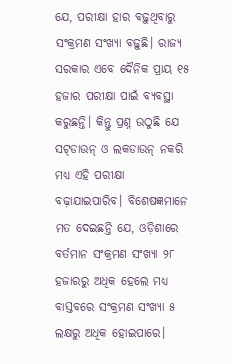ଯେ, ପରୀକ୍ଷା ହାର ବଢ଼ୁଥିବାରୁ ସଂକ୍ରମଣ ସଂଖ୍ୟା ବଢ଼ୁଛି। ରାଜ୍ୟ ସରକାର ଏବେ ଦୈନିକ ପ୍ରାୟ ୧୫ ହଜାର ପରୀକ୍ଷା ପାଇଁ ବ୍ୟବସ୍ଥା କରୁଛନ୍ତି। କିନ୍ତୁ ପ୍ରଶ୍ନ ଉଠୁଛି ଯେ ସଟ୍‌ଡାଉନ୍ ଓ ଲକଡାଉନ୍ ନକରି ମଧ୍ୟ ଏହି ପରୀକ୍ଷା ବଢ଼ାଯାଇପାରିବ। ବିଶେଷଜ୍ଞମାନେ ମତ ଦେଇଛନ୍ତି ଯେ, ଓଡ଼ିଶାରେ ବର୍ତମାନ ସଂକ୍ରମଣ ସଂଖ୍ୟା ୨୮ ହଜାରରୁ ଅଧିକ ହେଲେ ମଧ୍ୟ ବାସ୍ତବରେ ସଂକ୍ରମଣ ସଂଖ୍ୟା ୫ ଲକ୍ଷରୁ ଅଧିକ ହୋଇପାରେ।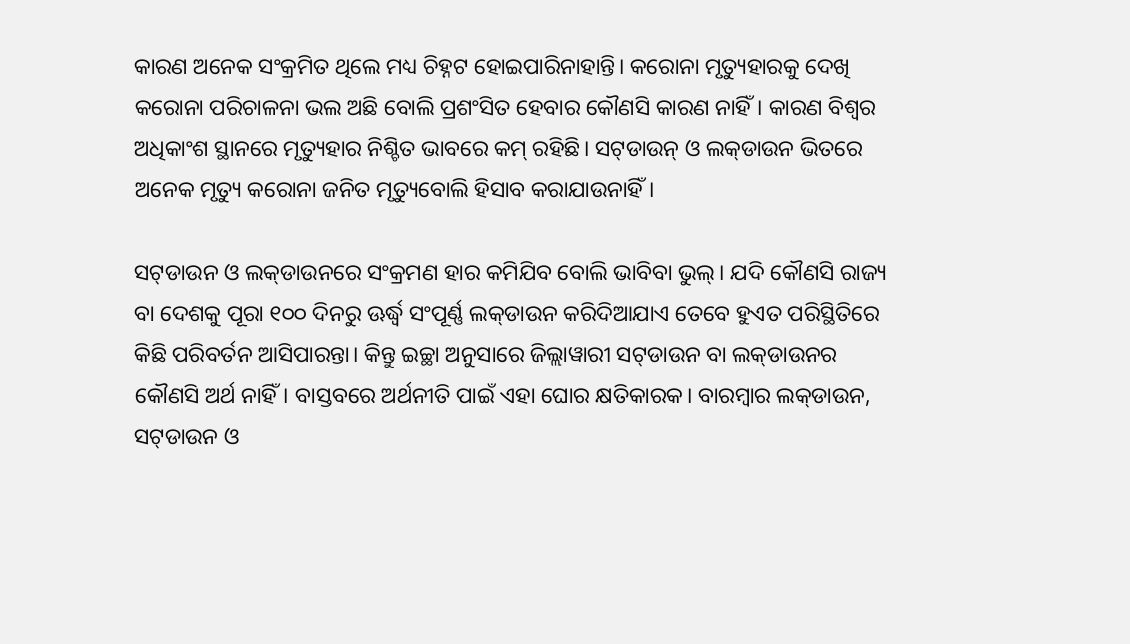କାରଣ ଅନେକ ସଂକ୍ରମିତ ଥିଲେ ମଧ୍ୟ ଚିହ୍ନଟ ହୋଇପାରିନାହାନ୍ତି। କରୋନା ମୃତ୍ୟୁହାରକୁ ଦେଖି କରୋନା ପରିଚାଳନା ଭଲ ଅଛି ବୋଲି ପ୍ରଶଂସିତ ହେବାର କୌଣସି କାରଣ ନାହିଁ। କାରଣ ବିଶ୍ୱର ଅଧିକାଂଶ ସ୍ଥାନରେ ମୃତ୍ୟୁହାର ନିଶ୍ଚିତ ଭାବରେ କମ୍ ରହିଛି। ସଟ୍‌ଡାଉନ୍ ଓ ଲକ୍‌ଡାଉନ ଭିତରେ ଅନେକ ମୃତ୍ୟୁ କରୋନା ଜନିତ ମୃତ୍ୟୁବୋଲି ହିସାବ କରାଯାଉନାହିଁ।

ସଟ୍‌ଡାଉନ ଓ ଲକ୍‌ଡାଉନରେ ସଂକ୍ରମଣ ହାର କମିଯିବ ବୋଲି ଭାବିବା ଭୁଲ୍। ଯଦି କୌଣସି ରାଜ୍ୟ ବା ଦେଶକୁ ପୂରା ୧୦୦ ଦିନରୁ ଊର୍ଦ୍ଧ୍ୱ ସଂପୂର୍ଣ୍ଣ ଲକ୍‌ଡାଉନ କରିଦିଆଯାଏ ତେବେ ହୁଏତ ପରିସ୍ଥିତିରେ କିଛି ପରିବର୍ତନ ଆସିପାରନ୍ତା। କିନ୍ତୁ ଇଚ୍ଛା ଅନୁସାରେ ଜିଲ୍ଲାୱାରୀ ସଟ୍‌ଡାଉନ ବା ଲକ୍‌ଡାଉନର କୌଣସି ଅର୍ଥ ନାହିଁ। ବାସ୍ତବରେ ଅର୍ଥନୀତି ପାଇଁ ଏହା ଘୋର କ୍ଷତିକାରକ। ବାରମ୍ବାର ଲକ୍‌ଡାଉନ, ସଟ୍‌ଡାଉନ ଓ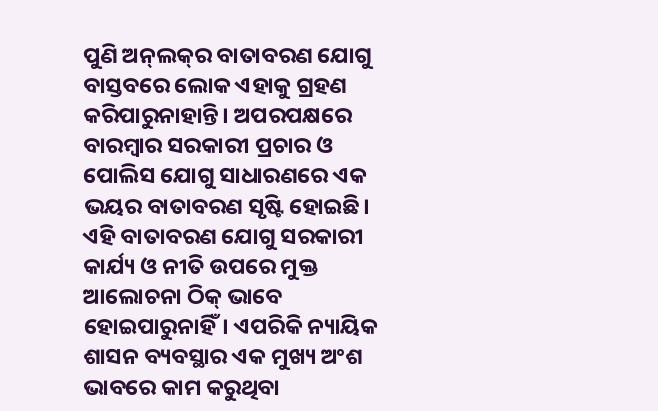ପୁଣି ଅନ୍‌ଲକ୍‌ର ବାତାବରଣ ଯୋଗୁ ବାସ୍ତବରେ ଲୋକ ଏହାକୁ ଗ୍ରହଣ କରିପାରୁନାହାନ୍ତି। ଅପରପକ୍ଷରେ ବାରମ୍ବାର ସରକାରୀ ପ୍ରଚାର ଓ ପୋଲିସ ଯୋଗୁ ସାଧାରଣରେ ଏକ ଭୟର ବାତାବରଣ ସୃଷ୍ଟି ହୋଇଛି। ଏହି ବାତାବରଣ ଯୋଗୁ ସରକାରୀ କାର୍ଯ୍ୟ ଓ ନୀତି ଉପରେ ମୁକ୍ତ ଆଲୋଚନା ଠିକ୍ ଭାବେ ହୋଇପାରୁନାହିଁ। ଏପରିକି ନ୍ୟାୟିକ ଶାସନ ବ୍ୟବସ୍ଥାର ଏକ ମୁଖ୍ୟ ଅଂଶ ଭାବରେ କାମ କରୁଥିବା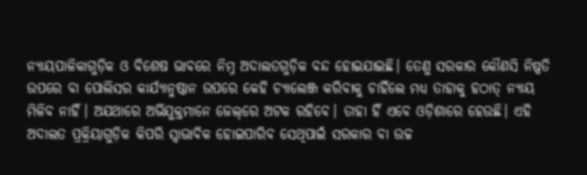ନ୍ୟାୟପାଳିକାଗୁଡ଼ିକ ଓ ବିଶେଷ ଭାବରେ ନିମ୍ନ ଅଦାଲତଗୁଡ଼ିକ ବନ୍ଦ ହୋଇଯାଇଛି। ତେଣୁ ସରକାର କୌଣସି ନିଷ୍ପତି ଉପରେ ବା ପୋଲିସର କାର୍ଯ୍ୟାନୁଷ୍ଠାନ ଉପରେ କେହି ଚ୍ୟାଲେଞ୍ଜ କରିବାକୁ ଚାହିଁଲେ ମଧ୍ୟ ତାହାକୁ ହଠାତ୍ ନ୍ୟାୟ ମିଳିବ ନାହିଁ। ଅଯଥାରେ ଅଭିଯୁକ୍ତମାନେ ଜେଲ୍‌ରେ ଅଟକ ରହିବେ। ତାହା ହିଁ ଏବେ ଓଡ଼ିଶାରେ ହେଉଛି। ଏହି ଅଦାଲତ ପ୍ରକ୍ରିୟାଗୁଡ଼ିକ କିପରି ସ୍ୱାଭାବିକ ହୋଇପାରିବ ସେଥିପାଇଁ ସରକାର ବା ଉଚ୍ଚ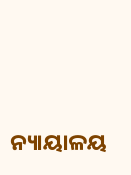ନ୍ୟାୟାଳୟ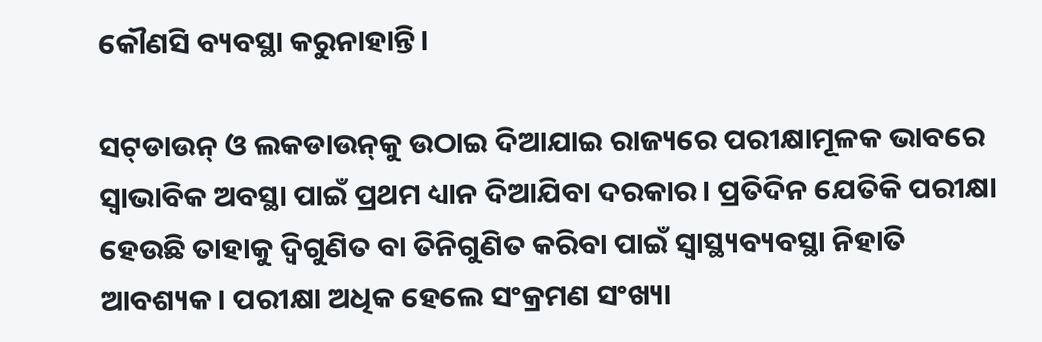କୌଣସି ବ୍ୟବସ୍ଥା କରୁନାହାନ୍ତି।

ସଟ୍‌ଡାଉନ୍ ଓ ଲକଡାଉନ୍‌କୁ ଉଠାଇ ଦିଆଯାଇ ରାଜ୍ୟରେ ପରୀକ୍ଷାମୂଳକ ଭାବରେ ସ୍ୱାଭାବିକ ଅବସ୍ଥା ପାଇଁ ପ୍ରଥମ ଧ୍ୟାନ ଦିଆଯିବା ଦରକାର। ପ୍ରତିଦିନ ଯେତିକି ପରୀକ୍ଷା ହେଉଛି ତାହାକୁ ଦ୍ୱିଗୁଣିତ ବା ତିନିଗୁଣିତ କରିବା ପାଇଁ ସ୍ୱାସ୍ଥ୍ୟବ୍ୟବସ୍ଥା ନିହାତି ଆବଶ୍ୟକ। ପରୀକ୍ଷା ଅଧିକ ହେଲେ ସଂକ୍ରମଣ ସଂଖ୍ୟା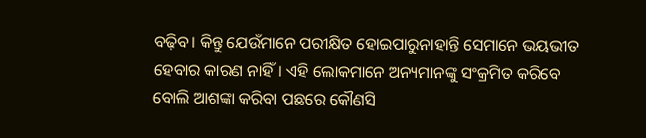ବଢ଼ିବ। କିନ୍ତୁ ଯେଉଁମାନେ ପରୀକ୍ଷିତ ହୋଇପାରୁନାହାନ୍ତି ସେମାନେ ଭୟଭୀତ ହେବାର କାରଣ ନାହିଁ। ଏହି ଲୋକମାନେ ଅନ୍ୟମାନଙ୍କୁ ସଂକ୍ରମିତ କରିବେ ବୋଲି ଆଶଙ୍କା କରିବା ପଛରେ କୌଣସି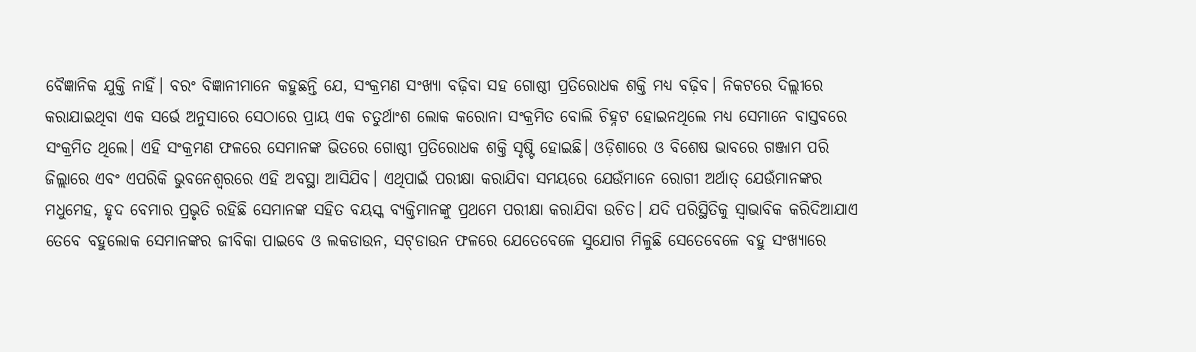ବୈଜ୍ଞାନିକ ଯୁକ୍ତି ନାହିଁ। ବରଂ ବିଜ୍ଞାନୀମାନେ କହୁଛନ୍ତି ଯେ, ସଂକ୍ରମଣ ସଂଖ୍ୟା ବଢ଼ିବା ସହ ଗୋଷ୍ଠୀ ପ୍ରତିରୋଧକ ଶକ୍ତି ମଧ୍ୟ ବଢ଼ିବ। ନିକଟରେ ଦିଲ୍ଲୀରେ କରାଯାଇଥିବା ଏକ ସର୍ଭେ ଅନୁସାରେ ସେଠାରେ ପ୍ରାୟ ଏକ ଚତୁର୍ଥାଂଶ ଲୋକ କରୋନା ସଂକ୍ରମିତ ବୋଲି ଚିହ୍ନଟ ହୋଇନଥିଲେ ମଧ୍ୟ ସେମାନେ ବାସ୍ତବରେ ସଂକ୍ରମିତ ଥିଲେ। ଏହି ସଂକ୍ରମଣ ଫଳରେ ସେମାନଙ୍କ ଭିତରେ ଗୋଷ୍ଠୀ ପ୍ରତିରୋଧକ ଶକ୍ତି ସୃଷ୍ଟି ହୋଇଛି। ଓଡ଼ିଶାରେ ଓ ବିଶେଷ ଭାବରେ ଗଞ୍ଜାମ ପରି ଜିଲ୍ଲାରେ ଏବଂ ଏପରିକି ଭୁବନେଶ୍ୱରରେ ଏହି ଅବସ୍ଥା ଆସିଯିବ। ଏଥିପାଇଁ ପରୀକ୍ଷା କରାଯିବା ସମୟରେ ଯେଉଁମାନେ ରୋଗୀ ଅର୍ଥାତ୍ ଯେଉଁମାନଙ୍କର ମଧୁମେହ, ହୃଦ ବେମାର ପ୍ରଭୃତି ରହିଛି ସେମାନଙ୍କ ସହିତ ବୟସ୍କ ବ୍ୟକ୍ତିମାନଙ୍କୁ ପ୍ରଥମେ ପରୀକ୍ଷା କରାଯିବା ଉଚିତ। ଯଦି ପରିସ୍ଥିତିକୁ ସ୍ୱାଭାବିକ କରିଦିଆଯାଏ ତେବେ ବହୁଲୋକ ସେମାନଙ୍କର ଜୀବିକା ପାଇବେ ଓ ଲକଡାଉନ, ସଟ୍‌ଡାଉନ ଫଳରେ ଯେତେବେଳେ ସୁଯୋଗ ମିଳୁଛି ସେତେବେଳେ ବହୁ ସଂଖ୍ୟାରେ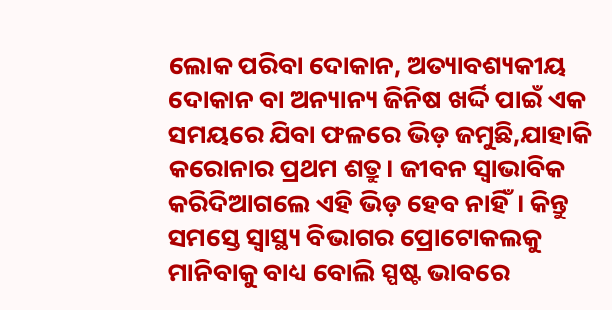ଲୋକ ପରିବା ଦୋକାନ, ଅତ୍ୟାବଶ୍ୟକୀୟ ଦୋକାନ ବା ଅନ୍ୟାନ୍ୟ ଜିନିଷ ଖର୍ଦ୍ଦି ପାଇଁ ଏକ ସମୟରେ ଯିବା ଫଳରେ ଭିଡ଼ ଜମୁଛି,ଯାହାକି କରୋନାର ପ୍ରଥମ ଶତ୍ରୁ। ଜୀବନ ସ୍ୱାଭାବିକ କରିଦିଆଗଲେ ଏହି ଭିଡ଼ ହେବ ନାହିଁ। କିନ୍ତୁ ସମସ୍ତେ ସ୍ୱାସ୍ଥ୍ୟ ବିଭାଗର ପ୍ରୋଟୋକଲକୁ ମାନିବାକୁ ବାଧ୍ୟ ବୋଲି ସ୍ପଷ୍ଟ ଭାବରେ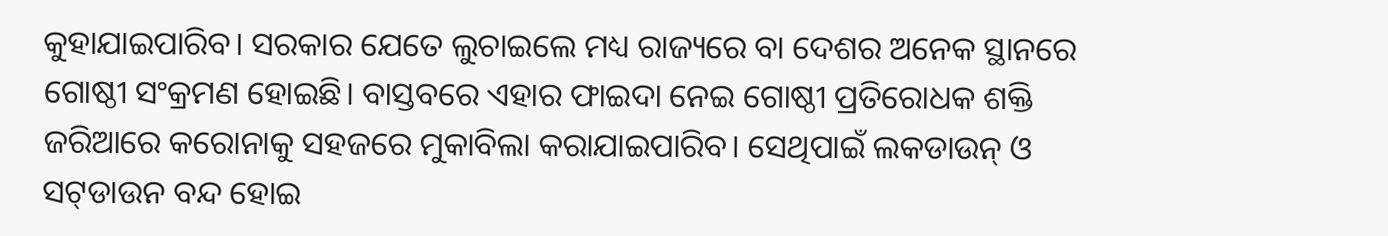କୁହାଯାଇପାରିବ। ସରକାର ଯେତେ ଲୁଚାଇଲେ ମଧ୍ୟ ରାଜ୍ୟରେ ବା ଦେଶର ଅନେକ ସ୍ଥାନରେ ଗୋଷ୍ଠୀ ସଂକ୍ରମଣ ହୋଇଛି। ବାସ୍ତବରେ ଏହାର ଫାଇଦା ନେଇ ଗୋଷ୍ଠୀ ପ୍ରତିରୋଧକ ଶକ୍ତି ଜରିଆରେ କରୋନାକୁ ସହଜରେ ମୁକାବିଲା କରାଯାଇପାରିବ। ସେଥିପାଇଁ ଲକଡାଉନ୍ ଓ ସଟ୍‌ଡାଉନ ବନ୍ଦ ହୋଇ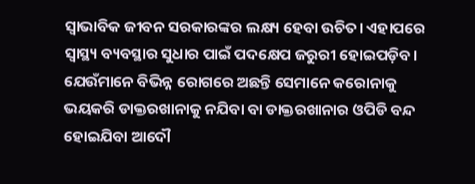ସ୍ୱାଭାବିକ ଜୀବନ ସରକାରଙ୍କର ଲକ୍ଷ୍ୟ ହେବା ଉଚିତ। ଏହାପରେ ସ୍ୱାସ୍ଥ୍ୟ ବ୍ୟବସ୍ଥାର ସୁଧାର ପାଇଁ ପଦକ୍ଷେପ ଜରୁରୀ ହୋଇପଡ଼ିବ। ଯେଉଁମାନେ ବିଭିନ୍ନ ରୋଗରେ ଅଛନ୍ତି ସେମାନେ କରୋନାକୁ ଭୟକରି ଡାକ୍ତରଖାନାକୁ ନଯିବା ବା ଡାକ୍ତରଖାନାର ଓପିଡି ବନ୍ଦ ହୋଇଯିବା ଆଦୌ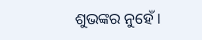ଶୁଭଙ୍କର ନୁହେଁ।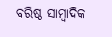ବରିଷ୍ଠ ସାମ୍ବାଦିକ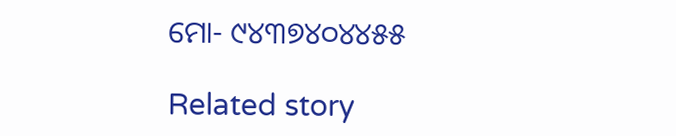ମୋ- ୯୪୩୭୪୦୪୪୫୫

Related story